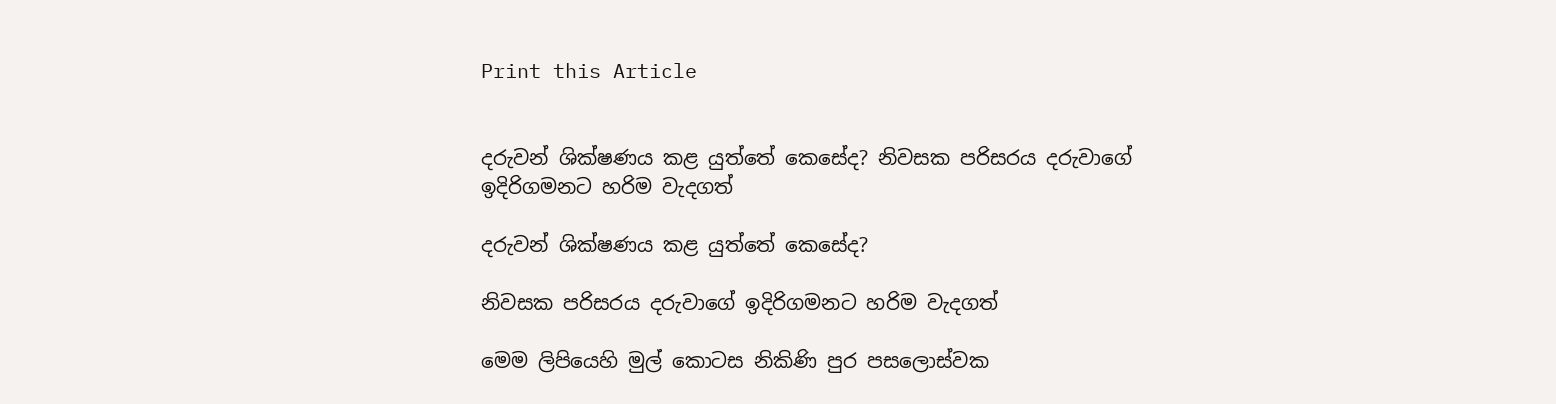Print this Article


දරුවන් ශික්ෂණය කළ යුත්තේ කෙසේද? නිවසක පරිසරය දරුවාගේ ඉදිරිගමනට හරිම වැදගත්

දරුවන් ශික්ෂණය කළ යුත්තේ කෙසේද?

නිවසක පරිසරය දරුවාගේ ඉදිරිගමනට හරිම වැදගත්

මෙම ලිපියෙහි මුල් කොටස නිකිණි පුර පසලොස්වක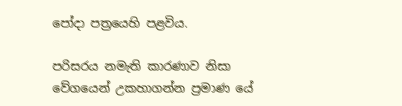පෝදා පත්‍රයෙහි පළවිය.

පරිසරය නමැති කාරණාව නිසා වේගයෙන් උකහාගන්න ප්‍රමාණ යේ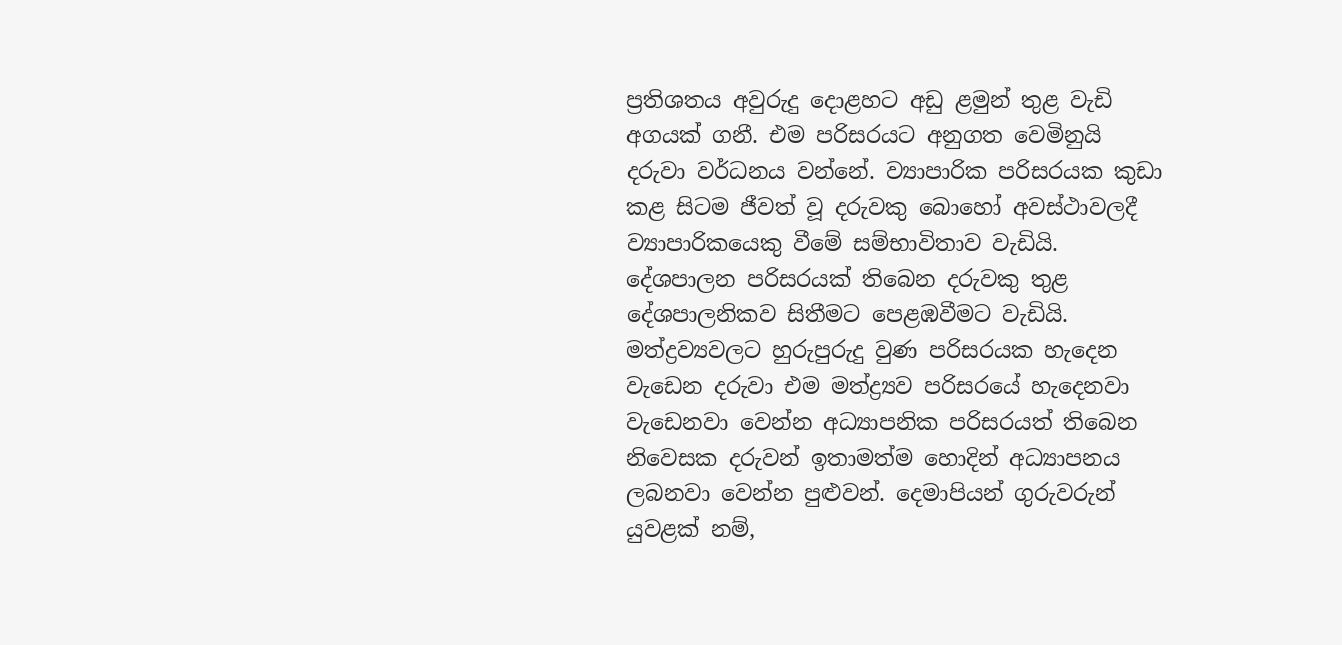ප්‍රතිශතය අවුරුදු දොළහට අඩු ළමුන් තුළ වැඩි අගයක් ගනී. එම පරිසරයට අනුගත වෙමිනුයි දරුවා වර්ධනය වන්නේ. ව්‍යාපාරික පරිසරයක කුඩා කළ සිටම ජීවත් වූ දරුවකු බොහෝ අවස්ථාවලදී ව්‍යාපාරිකයෙකු වීමේ සම්භාවිතාව වැඩියි. දේශපාලන පරිසරයක් තිබෙන දරුවකු තුළ දේශපාලනිකව සිතීමට පෙළඹවීමට වැඩියි. මත්ද්‍රව්‍යවලට හුරුපුරුදු වුණ පරිසරයක හැදෙන වැඩෙන දරුවා එම මත්ද්‍ර්‍යව පරිසරයේ හැදෙනවා වැඩෙනවා වෙන්න අධ්‍යාපනික පරිසරයත් තිබෙන නිවෙසක දරුවන් ඉතාමත්ම හොදින් අධ්‍යාපනය ලබනවා වෙන්න පුළුවන්. දෙමාපියන් ගුරුවරුන් යුවළක් නම්,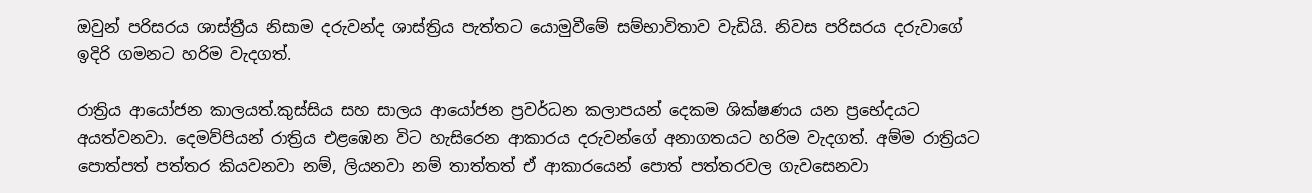ඔවුන් පරිසරය ශාස්ත්‍රීය නිසාම දරුවන්ද ශාස්ත්‍රිය පැත්තට යොමුවීමේ සම්භාවිතාව වැඩියි. නිවස පරිසරය දරුවාගේ ඉදිරි ගමනට හරිම වැදගත්.

රාත්‍රිය ආයෝජන කාලයත්.කුස්සිය සහ සාලය ආයෝජන ප්‍රවර්ධන කලාපයන් දෙකම ශික්ෂණය යන ප්‍රභේදයට අයත්වනවා. දෙමව්පියන් රාත්‍රිය එළඹෙන විට හැසිරෙන ආකාරය දරුවන්ගේ අනාගතයට හරිම වැදගත්. අම්ම රාත්‍රියට පොත්පත් පත්තර කියවනවා නම්, ලියනවා නම් තාත්තත් ඒ ආකාරයෙන් පොත් පත්තරවල ගැවසෙනවා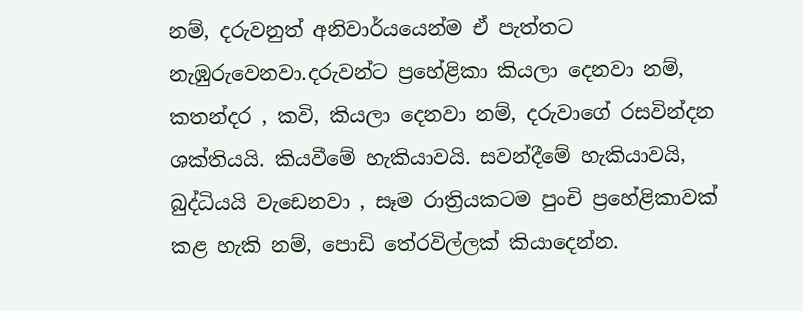නම්, දරුවනුත් අනිවාර්යයෙන්ම ඒ පැත්තට නැඹුරුවෙනවා.දරුවන්ට ප්‍රහේළිකා කියලා දෙනවා නම්, කතන්දර , කවි, කියලා දෙනවා නම්, දරුවාගේ රසවින්දන ශක්තියයි. කියවීමේ හැකියාවයි. සවන්දීමේ හැකියාවයි, බුද්ධියයි වැඩෙනවා , සෑම රාත්‍රියකටම පුංචි ප්‍රහේළිකාවක් කළ හැකි නම්, පොඩි තේරවිල්ලක් කියාදෙන්න.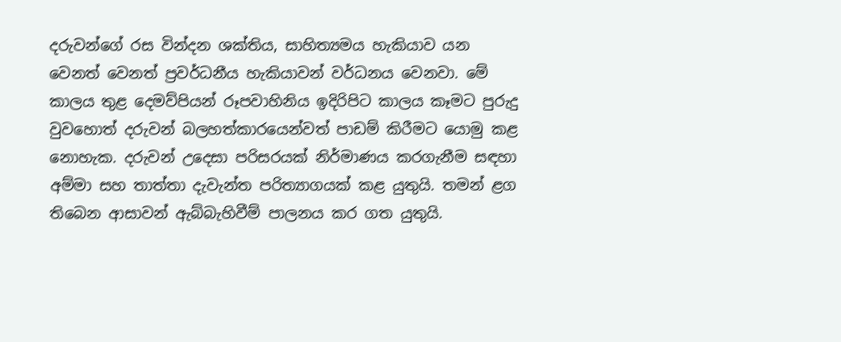දරුවන්ගේ රස වින්දන ශක්තිය, සාහිත්‍යමය හැකියාව යන වෙනත් වෙනත් ප්‍රවර්ධනීය හැකියාවන් වර්ධනය වෙනවා. මේ කාලය තුළ දෙමව්පියන් රූපවාහිනිය ඉදිරිපිට කාලය කෑමට පුරුදු වුවහොත් දරුවන් බලහත්කාරයෙන්වත් පාඩම් කිරීමට යොමු කළ නොහැක. දරුවන් උදෙසා පරිසරයක් නිර්මාණය කරගැනීම සඳහා අම්මා සහ තාත්තා දැවැන්ත පරිත්‍යාගයක් කළ යුතුයි. තමන් ළග තිබෙන ආසාවන් ඇබ්බැහිවීම් පාලනය කර ගත යුතුයි.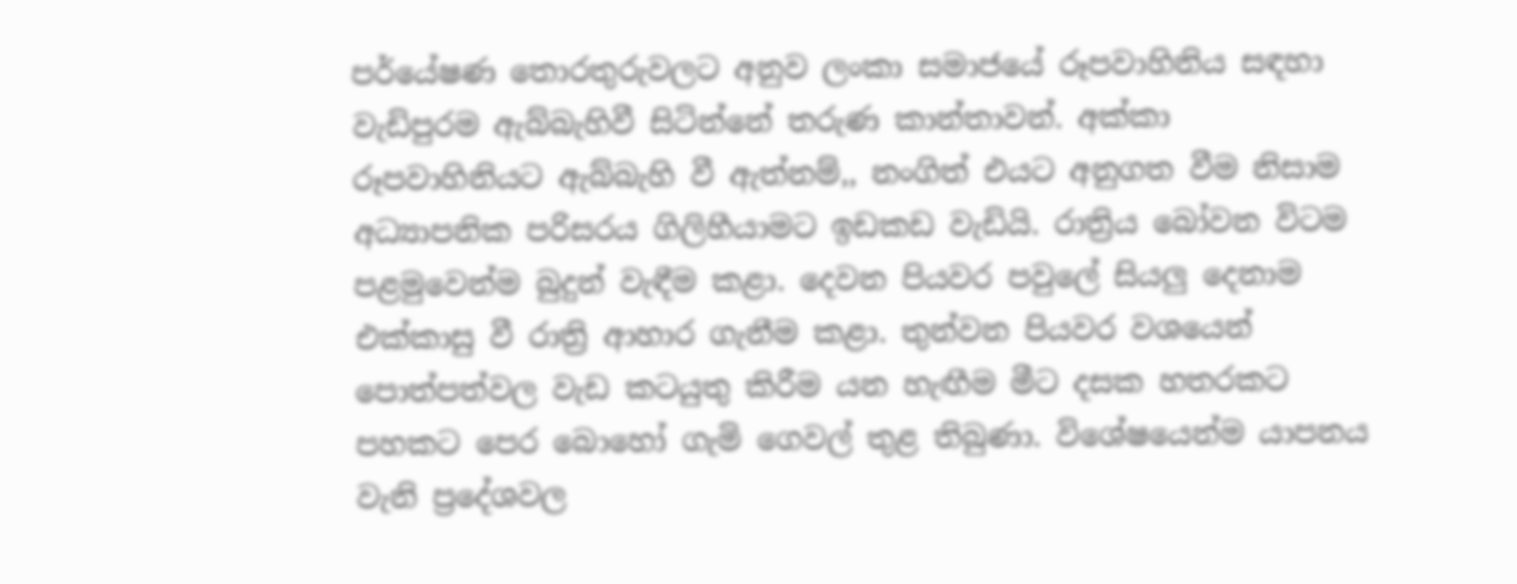පර්යේෂණ තොරතුරුවලට අනුව ලංකා සමාජයේ රූපවාහිනිය සඳහා වැඩිපුරම ඇබ්බැහිවී සිටින්නේ තරුණ කාන්තාවන්. අක්කා රූපවාහිනියට ඇබ්බැහි වී ඇත්නම්,, නංගිත් එයට අනුගත වීම නිසාම අධ්‍යාපනික පරිසරය ගිලිහීයාමට ඉඩකඩ වැඩියි. රාත්‍රිය බෝවන විටම පළමුවෙන්ම බුදුන් වැඳීම කළා. දෙවන පියවර පවුලේ සියලු දෙනාම එක්කාසු වී රාත්‍රි ආහාර ගැනීම කළා. තුන්වන පියවර වශයෙන් පොත්පත්වල වැඩ කටයුතු කිරීම යන හැඟීම මීට දසක හතරකට පහකට පෙර බොහෝ ගැමි ගෙවල් තුළ තිබුණා. විශේෂයෙන්ම යාපනය වැනි ප්‍රදේශවල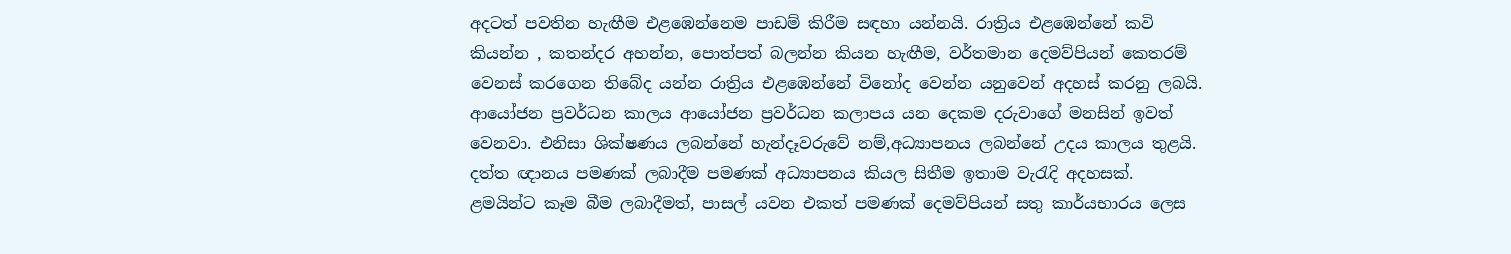අදටත් පවතින හැඟීම එළඹෙන්නෙම පාඩම් කිරීම සඳහා යන්නයි. රාත්‍රිය එළඹෙන්නේ කවි කියන්න , කතන්දර අහන්න, පොත්පත් බලන්න කියන හැඟීම, වර්තමාන දෙමව්පියන් කෙතරම් වෙනස් කරගෙන තිබේද යන්න රාත්‍රිය එළඹෙන්නේ විනෝද වෙන්න යනුවෙන් අදහස් කරනු ලබයි. ආයෝජන ප්‍රවර්ධන කාලය ආයෝජන ප්‍රවර්ධන කලාපය යන දෙකම දරුවාගේ මනසින් ඉවත් වෙනවා. එනිසා ශික්ෂණය ලබන්නේ හැන්දෑවරුවේ නම්,අධ්‍යාපනය ලබන්නේ උදය කාලය තුළයි. දත්ත ඥානය පමණක් ලබාදීම පමණක් අධ්‍යාපනය කියල සිතීම ඉතාම වැරැදි අදහසක්. ළමයින්ට කෑම බීම ලබාදීමත්, පාසල් යවන එකත් පමණක් දෙමව්පියන් සතු කාර්යභාරය ලෙස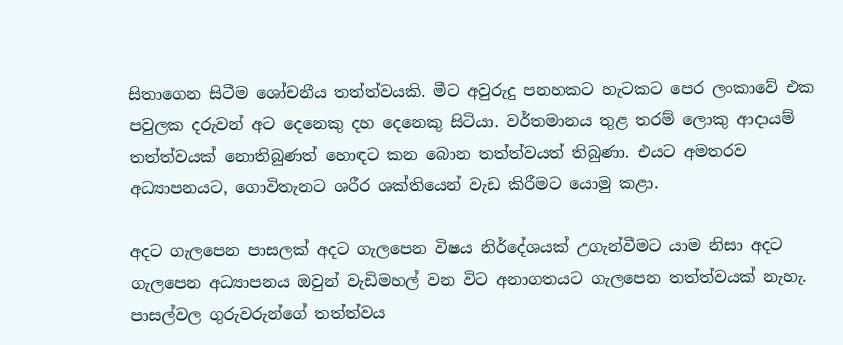සිතාගෙන සිටීම ශෝචනීය තත්ත්වයකි. මීට අවුරුදු පනහකට හැටකට පෙර ලංකාවේ එක පවුලක දරුවන් අට දෙනෙකු දහ දෙනෙකු සිටියා. වර්තමානය තුළ තරම් ලොකු ආදායම් තත්ත්වයක් නොතිබුණත් හොඳට කන බොන තත්ත්වයත් තිබුණා. එයට අමතරව අධ්‍යාපනයට, ගොවිතැනට ශරීර ශක්තියෙන් වැඩ කිරීමට යොමු කළා.

අදට ගැලපෙන පාසලක් අදට ගැලපෙන විෂය නිර්දේශයක් උගැන්වීමට යාම නිසා අදට ගැලපෙන අධ්‍යාපනය ඔවුන් වැඩිමහල් වන විට අනාගතයට ගැලපෙන තත්ත්වයක් නැහැ. පාසල්වල ගුරුවරුන්ගේ තත්ත්වය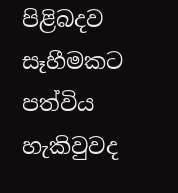පිළිබදව සෑහීමකට පත්විය හැකිවුවද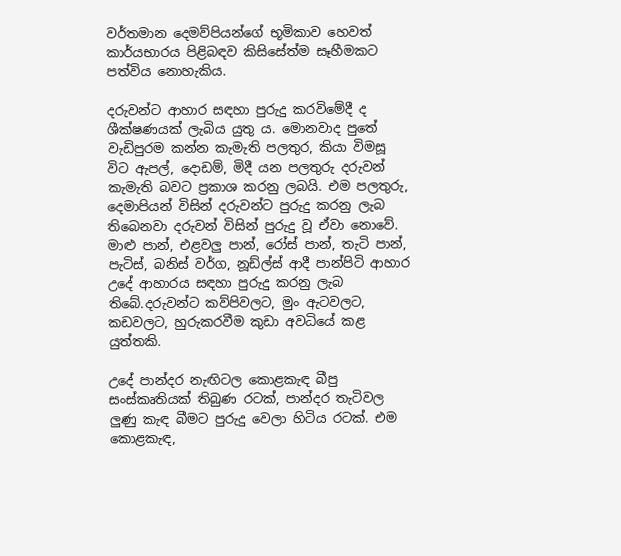වර්තමාන දෙමව්පියන්ගේ භූමිකාව හෙවත් කාර්යභාරය පිළිබඳව කිසිසේත්ම සෑහීමකට පත්විය නොහැකිය.

දරුවන්ට ආහාර සඳහා පුරුදු කරවිමේදී ද ශීක්ෂණයක් ලැබිය යුතු ය. මොනවාද පුතේ වැඩිපුරම කන්න කැමැති පලතුර, කියා විමසූ විට ඇපල්, දොඩම්, මිදී යන පලතුරු දරුවන් කැමැති බවට ප්‍රකාශ කරනු ලබයි. එම පලතුරු, දෙමාපියන් විසින් දරුවන්ට පුරුදු කරනු ලැබ තිබෙනවා දරුවන් විසින් පුරුදු වූ ඒවා නොවේ. මාළු පාන්, එළවලු පාන්, රෝස් පාන්, තැටි පාන්, පැටිස්, බනිස් වර්ග, නූඩ්ල්ස් ආදී පාන්පිටි ආහාර උදේ ආහාරය සඳහා පුරුදු කරනු ලැබ තිබේ.දරුවන්ට කව්පිවලට, මුං ඇටවලට, කඩවලට, හුරුකරවීම කුඩා අවධියේ කළ යුත්තකි.

උදේ පාන්දර නැඟිටල කොළකැඳ බීපු සංස්කෘතියක් තිබුණ රටක්, පාන්දර තැටිවල ලුණු කැඳ බීමට පුරුදු වෙලා හිටිය රටක්. එම කොළකැඳ,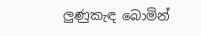ලුණුකැඳ බොමින්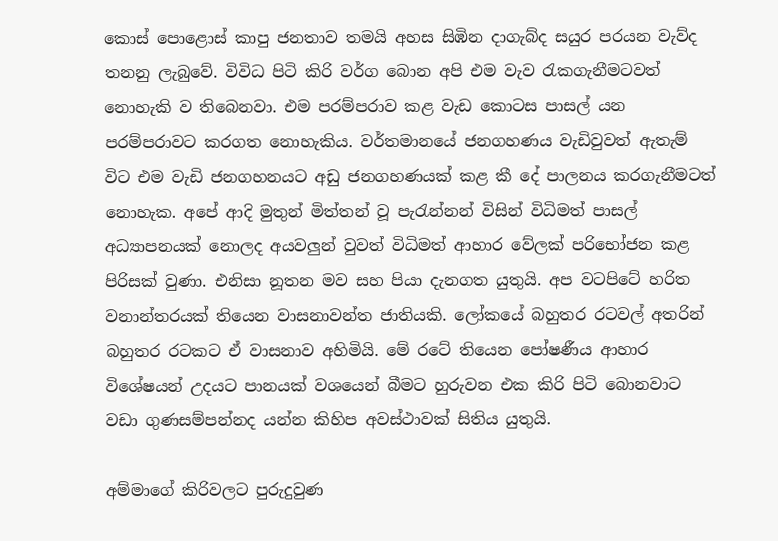කොස් පොළොස් කාපු ජනතාව තමයි අහස සිඹින දාගැබ්ද සයුර පරයන වැව්ද තනනු ලැබුවේ. විවිධ පිටි කිරි වර්ග බොන අපි එම වැව රැකගැනීමටවත් නොහැකි ව තිබෙනවා. එම පරම්පරාව කළ වැඩ කොටස පාසල් යන පරම්පරාවට කරගත නොහැකිය. වර්තමානයේ ජනගහණය වැඩිවුවත් ඇතැම් විට එම වැඩි ජනගහනයට අඩු ජනගහණයක් කළ කී දේ පාලනය කරගැනීමටත් නොහැක. අපේ ආදි මුතුන් මිත්තන් වූ පැරැන්නන් විසින් විධිමත් පාසල් අධ්‍යාපනයක් නොලද අයවලුන් වුවත් විධිමත් ආහාර වේලක් පරිභෝජන කළ පිරිසක් වුණා. එනිසා නූතන මව සහ පියා දැනගත යුතුයි. අප වටපිටේ හරිත වනාන්තරයක් තියෙන වාසනාවන්ත ජාතියකි. ලෝකයේ බහුතර රටවල් අතරින් බහුතර රටකට ඒ වාසනාව අහිමියි. මේ රටේ තියෙන පෝෂණීය ආහාර විශේෂයන් උදයට පානයක් වශයෙන් බීමට හුරුවන එක කිරි පිටි බොනවාට වඩා ගුණසම්පන්නද යන්න කිහිප අවස්ථාවක් සිතිය යුතුයි.

අම්මාගේ කිරිවලට පුරුදුවුණ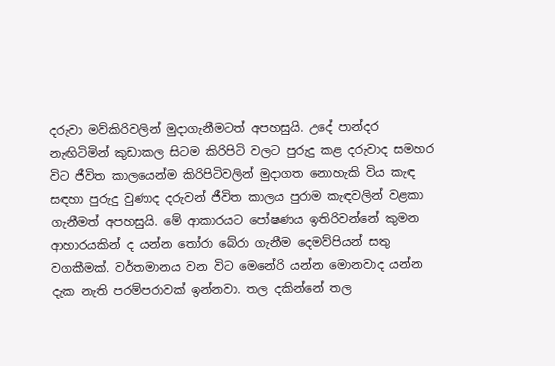දරුවා මව්කිරිවලින් මුදාගැනීමටත් අපහසුයි. උදේ පාන්දර නැඟිටිමින් කුඩාකල සිටම කිරිපිටි වලට පුරුදු කළ දරුවාද සමහර විට ජීවිත කාලයෙන්ම කිරිපිටිවලින් මුදාගත නොහැකි විය කැඳ සඳහා පුරුදු වුණාද දරුවන් ජීවිත කාලය පුරාම කැඳවලින් වළකා ගැනීමත් අපහසුයි. මේ ආකාරයට පෝෂණය ඉතිරිවන්නේ කුමන ආහාරයකින් ද යන්න තෝරා බේරා ගැනීම දෙමව්පියන් සතු වගකීමක්. වර්තමානය වන විට මෙනේරි යන්න මොනවාද යන්න දැක නැති පරම්පරාවක් ඉන්නවා. තල දකින්නේ තල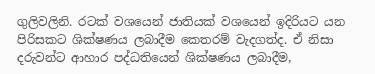ගුලිවලිනි. රටක් වශයෙන් ජාතියක් වශයෙන් ඉදිරියට යන පිරිසකට ශික්ෂණය ලබාදීම කෙතරම් වැදගත්ද. ඒ නිසා දරුවන්ට ආහාර පද්ධතියෙන් ශික්ෂණය ලබාදීම,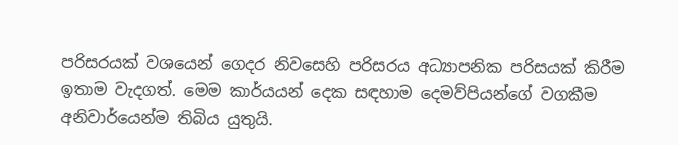පරිසරයක් වශයෙන් ගෙදර නිවසෙහි පරිසරය අධ්‍යාපනික පරිසයක් කිරීම ඉතාම වැදගත්. මෙම කාර්යයන් දෙක සඳහාම දෙමව්පියන්ගේ වගකීම අනිවාර්යෙන්ම තිබිය යුතුයි.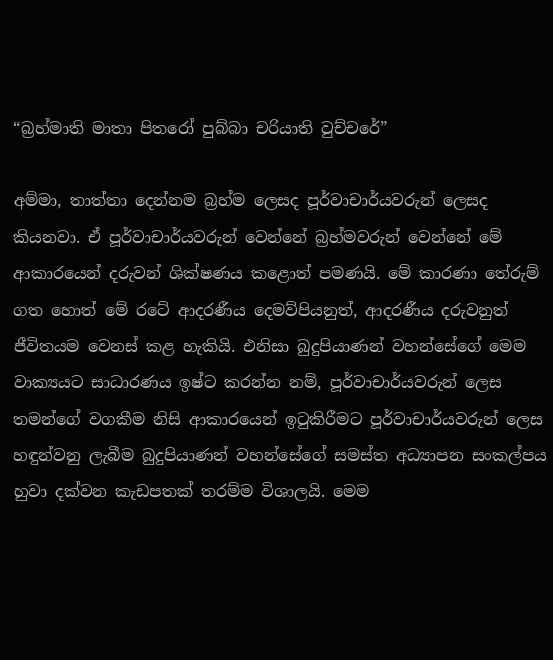“බ්‍රහ්මාති මාතා පිතරෝ පුබ්බා චරියාති වුච්චරේ”

අම්මා, තාත්තා දෙන්නම බ්‍රහ්ම ලෙසද පූර්වාචාර්යවරුන් ලෙසද කියනවා. ඒ පූර්වාචාර්යවරුන් වෙන්නේ බ්‍රහ්මවරුන් වෙන්නේ මේ ආකාරයෙන් දරුවන් ශික්ෂණය කළොත් පමණයි. මේ කාරණා තේරුම් ගත හොත් මේ රටේ ආදරණීය දෙමව්පියනුත්, ආදරණීය දරුවනුත් ජීවිතයම වෙනස් කළ හැකියි. එනිසා බුදුපියාණන් වහන්සේගේ මෙම වාක්‍යයට සාධාරණය ඉෂ්ට කරන්න නම්, පූර්වාචාර්යවරුන් ලෙස තමන්ගේ වගකීම නිසි ආකාරයෙන් ඉටුකිරීමට පූර්වාචාර්යවරුන් ලෙස හඳුන්වනු ලැබීම බුදුපියාණන් වහන්සේගේ සමස්ත අධ්‍යාපන සංකල්පය හුවා දක්වන කැඩපතක් තරම්ම විශාලයි. මෙම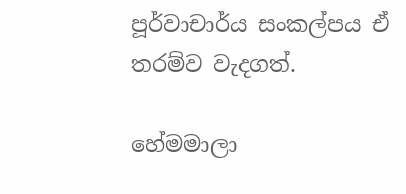පූර්වාචාර්ය සංකල්පය ඒ තරම්ව වැදගත්.

හේමමාලා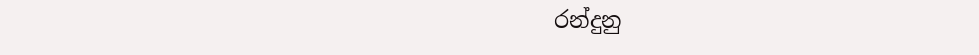රන්දුනු